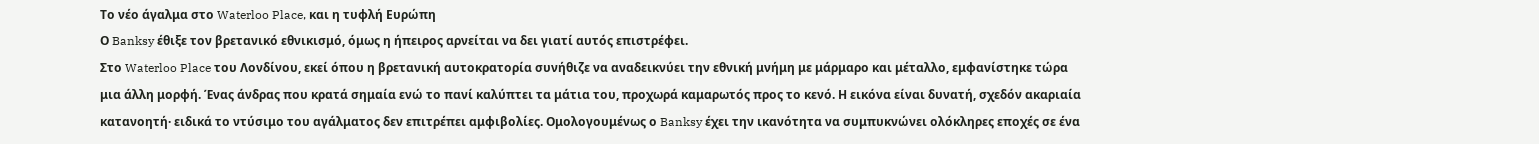Το νέο άγαλμα στο Waterloo Place, και η τυφλή Ευρώπη
Ο Banksy έθιξε τον βρετανικό εθνικισμό, όμως η ήπειρος αρνείται να δει γιατί αυτός επιστρέφει.
Στο Waterloo Place του Λονδίνου, εκεί όπου η βρετανική αυτοκρατορία συνήθιζε να αναδεικνύει την εθνική μνήμη με μάρμαρο και μέταλλο, εμφανίστηκε τώρα μια άλλη μορφή. Ένας άνδρας που κρατά σημαία ενώ το πανί καλύπτει τα μάτια του, προχωρά καμαρωτός προς το κενό. Η εικόνα είναι δυνατή, σχεδόν ακαριαία κατανοητή· ειδικά το ντύσιμο του αγάλματος δεν επιτρέπει αμφιβολίες. Ομολογουμένως ο Banksy έχει την ικανότητα να συμπυκνώνει ολόκληρες εποχές σε ένα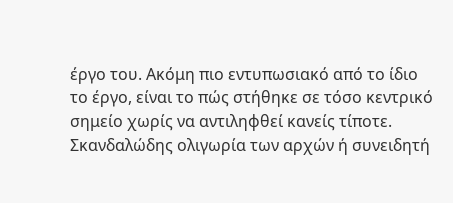έργο του. Ακόμη πιο εντυπωσιακό από το ίδιο το έργο, είναι το πώς στήθηκε σε τόσο κεντρικό σημείο χωρίς να αντιληφθεί κανείς τίποτε. Σκανδαλώδης ολιγωρία των αρχών ή συνειδητή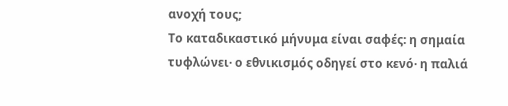ανοχή τους;
Το καταδικαστικό μήνυμα είναι σαφές: η σημαία τυφλώνει· ο εθνικισμός οδηγεί στο κενό· η παλιά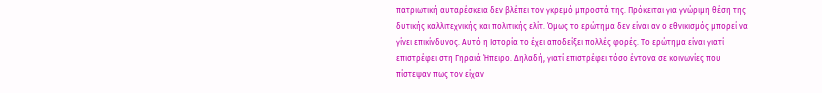πατριωτική αυταρέσκεια δεν βλέπει τον γκρεμό μπροστά της. Πρόκειται για γνώριμη θέση της δυτικής καλλιτεχνικής και πολιτικής ελίτ. Όμως το ερώτημα δεν είναι αν ο εθνικισμός μπορεί να γίνει επικίνδυνος. Αυτό η Ιστορία το έχει αποδείξει πολλές φορές. Το ερώτημα είναι γιατί επιστρέφει στη Γηραιά Ήπειρο. Δηλαδή, γιατί επιστρέφει τόσο έντονα σε κοινωνίες που πίστεψαν πως τον είχαν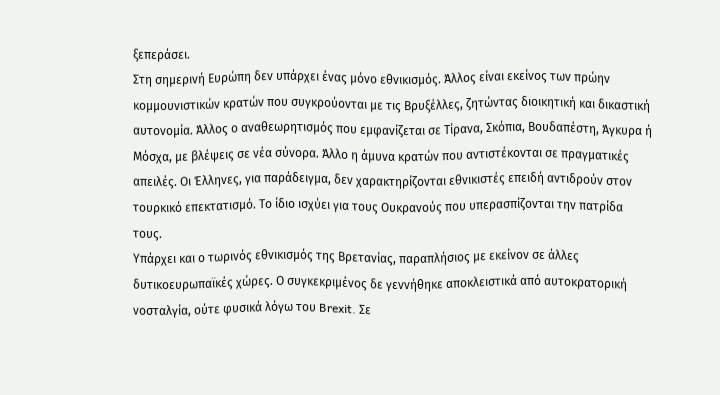ξεπεράσει.
Στη σημερινή Ευρώπη δεν υπάρχει ένας μόνο εθνικισμός. Άλλος είναι εκείνος των πρώην κομμουνιστικών κρατών που συγκρούονται με τις Βρυξέλλες, ζητώντας διοικητική και δικαστική αυτονομία. Άλλος ο αναθεωρητισμός που εμφανίζεται σε Τίρανα, Σκόπια, Βουδαπέστη, Άγκυρα ή Μόσχα, με βλέψεις σε νέα σύνορα. Άλλο η άμυνα κρατών που αντιστέκονται σε πραγματικές απειλές. Οι Έλληνες, για παράδειγμα, δεν χαρακτηρίζονται εθνικιστές επειδή αντιδρούν στον τουρκικό επεκτατισμό. Το ίδιο ισχύει για τους Ουκρανούς που υπερασπίζονται την πατρίδα τους.
Υπάρχει και ο τωρινός εθνικισμός της Βρετανίας, παραπλήσιος με εκείνον σε άλλες δυτικοευρωπαϊκές χώρες. Ο συγκεκριμένος δε γεννήθηκε αποκλειστικά από αυτοκρατορική νοσταλγία, ούτε φυσικά λόγω του Brexit. Σε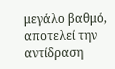μεγάλο βαθμό, αποτελεί την αντίδραση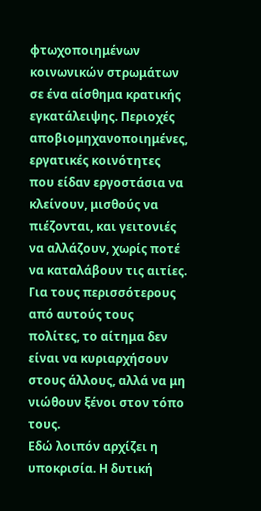φτωχοποιημένων κοινωνικών στρωμάτων σε ένα αίσθημα κρατικής εγκατάλειψης. Περιοχές αποβιομηχανοποιημένες, εργατικές κοινότητες που είδαν εργοστάσια να κλείνουν, μισθούς να πιέζονται, και γειτονιές να αλλάζουν, χωρίς ποτέ να καταλάβουν τις αιτίες. Για τους περισσότερους από αυτούς τους πολίτες, το αίτημα δεν είναι να κυριαρχήσουν στους άλλους, αλλά να μη νιώθουν ξένοι στον τόπο τους.
Εδώ λοιπόν αρχίζει η υποκρισία. Η δυτική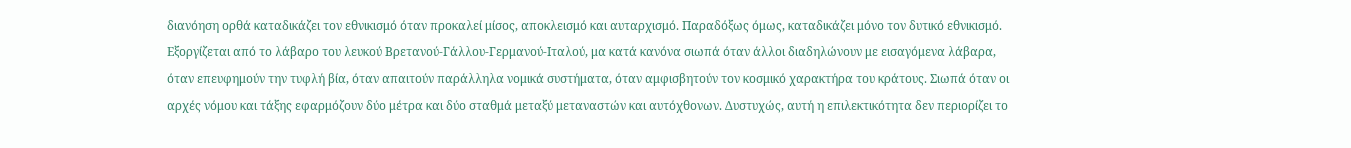διανόηση ορθά καταδικάζει τον εθνικισμό όταν προκαλεί μίσος, αποκλεισμό και αυταρχισμό. Παραδόξως όμως, καταδικάζει μόνο τον δυτικό εθνικισμό. Εξοργίζεται από το λάβαρο του λευκού Βρετανού-Γάλλου-Γερμανού-Ιταλού, μα κατά κανόνα σιωπά όταν άλλοι διαδηλώνουν με εισαγόμενα λάβαρα, όταν επευφημούν την τυφλή βία, όταν απαιτούν παράλληλα νομικά συστήματα, όταν αμφισβητούν τον κοσμικό χαρακτήρα του κράτους. Σιωπά όταν οι αρχές νόμου και τάξης εφαρμόζουν δύο μέτρα και δύο σταθμά μεταξύ μεταναστών και αυτόχθονων. Δυστυχώς, αυτή η επιλεκτικότητα δεν περιορίζει το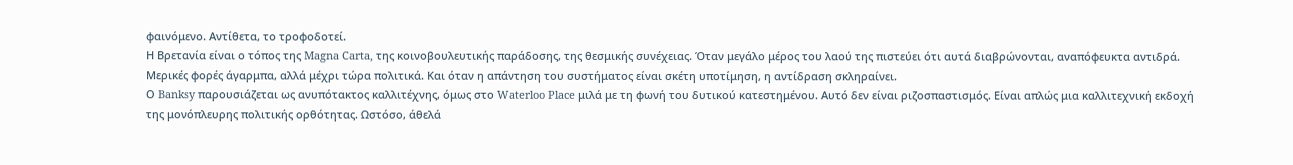φαινόμενο. Αντίθετα, το τροφοδοτεί.
Η Βρετανία είναι ο τόπος της Magna Carta, της κοινοβουλευτικής παράδοσης, της θεσμικής συνέχειας. Όταν μεγάλο μέρος του λαού της πιστεύει ότι αυτά διαβρώνονται, αναπόφευκτα αντιδρά. Μερικές φορές άγαρμπα, αλλά μέχρι τώρα πολιτικά. Και όταν η απάντηση του συστήματος είναι σκέτη υποτίμηση, η αντίδραση σκληραίνει.
Ο Banksy παρουσιάζεται ως ανυπότακτος καλλιτέχνης, όμως στο Waterloo Place μιλά με τη φωνή του δυτικού κατεστημένου. Αυτό δεν είναι ριζοσπαστισμός. Είναι απλώς μια καλλιτεχνική εκδοχή της μονόπλευρης πολιτικής ορθότητας. Ωστόσο, άθελά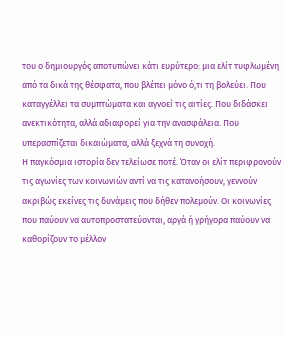του ο δημιουργός αποτυπώνει κάτι ευρύτερο: μια ελίτ τυφλωμένη από τα δικά της θέσφατα, που βλέπει μόνο ό,τι τη βολεύει. Που καταγγέλλει τα συμπτώματα και αγνοεί τις αιτίες. Που διδάσκει ανεκτικότητα, αλλά αδιαφορεί για την ανασφάλεια. Που υπερασπίζεται δικαιώματα, αλλά ξεχνά τη συνοχή.
Η παγκόσμια ιστορία δεν τελείωσε ποτέ. Όταν οι ελίτ περιφρονούν τις αγωνίες των κοινωνιών αντί να τις κατανοήσουν, γεννούν ακριβώς εκείνες τις δυνάμεις που δήθεν πολεμούν. Οι κοινωνίες που παύουν να αυτοπροστατεύονται, αργά ή γρήγορα παύουν να καθορίζουν το μέλλον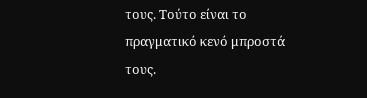τους. Τούτο είναι το πραγματικό κενό μπροστά τους.